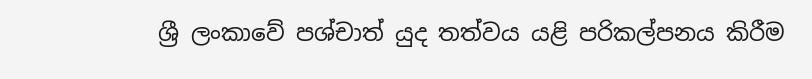ශ්‍රී ලංකාවේ පශ්චාත් යුද තත්වය යළි පරිකල්පනය කිරීම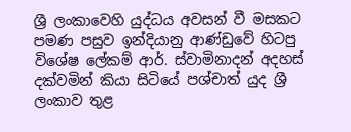ශ්‍රී ලංකාවෙහි යුද්ධය අවසන් වී මසකට පමණ පසුව ඉන්දියානු ආණ්ඩුවේ හිටපු විශේෂ ලේකම් ආර්. ස්වාමිනාදන් අදහස් දක්වමින් කියා සිටියේ පශ්චාත් යුද ශ්‍රී ලංකාව තුළ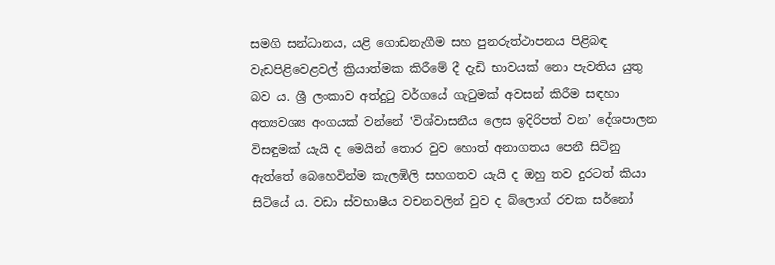සමගි සන්ධානය, යළි ගොඩනැගීම සහ පුනරුත්ථාපනය පිළිබඳ වැඩපිළිවෙළවල් ක්‍රියාත්මක කිරීමේ දී දැඩි භාවයක් නො පැවතිය යුතු බව ය. ශ්‍රී ලංකාව අත්දුටු වර්ගයේ ගැටුමක් අවසන් කිරීම සඳහා අත්‍යවශ්‍ය අංගයක් වන්නේ ‛විශ්වාසනීය ලෙස ඉදිරිපත් වන’ දේශපාලන විසඳුමක් යැයි ද මෙයින් තොර වුව හොත් අනාගතය පෙනී සිටිනු ඇත්තේ බෙහෙවින්ම කැලඹිලි සහගතව යැයි ද ඔහු තව දුරටත් කියා සිටියේ ය. වඩා ස්වභාෂීය වචනවලින් වුව ද බ්ලොග් රචක සර්නෝ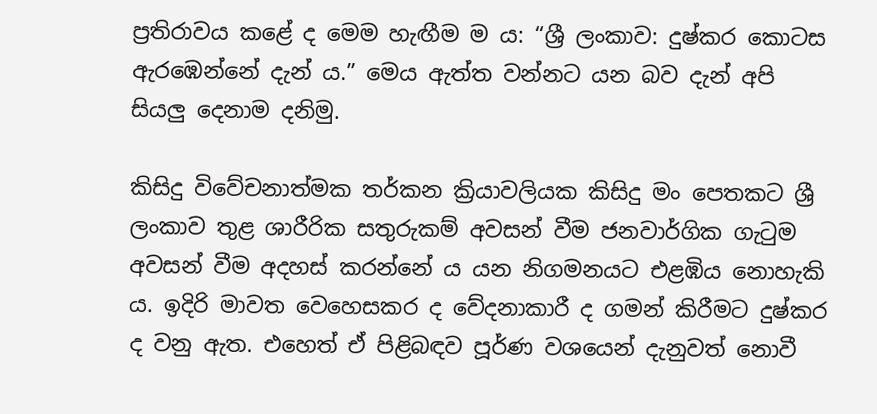ප්‍රතිරාවය කළේ ද මෙම හැඟීම ම ය: “ශ්‍රී ලංකාව: දුෂ්කර කොටස ඇරඹෙන්නේ දැන් ය.” මෙය ඇත්ත වන්නට යන බව දැන් අපි සියලු දෙනාම දනිමු.

කිසිදු විවේචනාත්මක තර්කන ක්‍රියාවලියක කිසිදු මං පෙතකට ශ්‍රී ලංකාව තුළ ශාරීරික සතුරුකම් අවසන් වීම ජනවාර්ගික ගැටුම අවසන් වීම අදහස් කරන්නේ ය යන නිගමනයට එළඹිය නොහැකි ය. ඉදිරි මාවත වෙහෙසකර ද වේදනාකාරී ද ගමන් කිරීමට දුෂ්කර ද වනු ඇත. එහෙත් ඒ පිළිබඳව පූර්ණ වශයෙන් දැනුවත් නොවී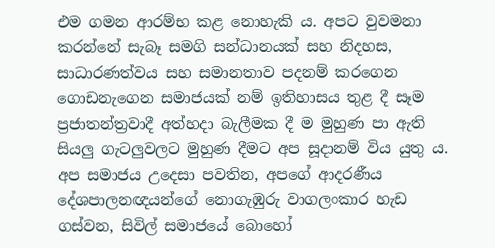එම ගමන ආරම්භ කළ නොහැකි ය. අපට වුවමනා කරන්නේ සැබෑ සමගි සන්ධානයක් සහ නිදහස, සාධාරණත්වය සහ සමානතාව පදනම් කරගෙන ගොඩනැගෙන සමාජයක් නම් ඉතිහාසය තුළ දී සෑම ප්‍රජාතන්ත්‍රවාදී අත්හදා බැලීමක දී ම මුහුණ පා ඇති සියලු ගැටලුවලට මුහුණ දීමට අප සූදානම් විය යුතු ය. අප සමාජය උදෙසා පවතින, අපගේ ආදරණීය දේශපාලනඥයන්ගේ නොගැඹුරු වාගලංකාර හැඩ ගස්වන, සිවිල් සමාජයේ බොහෝ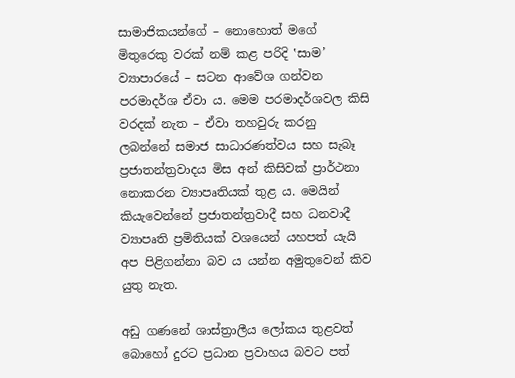සාමාජිකයන්ගේ – නොහොත් මගේ මිතුරෙකු වරක් නම් කළ පරිදි ‛සාම’ ව්‍යාපාරයේ – සටන ආවේශ ගන්වන පරමාදර්ශ ඒවා ය. මෙම පරමාදර්ශවල කිසි වරදක් නැත – ඒවා තහවුරු කරනු ලබන්නේ සමාජ සාධාරණත්වය සහ සැබෑ ප්‍රජාතන්ත්‍රවාදය මිස අන් කිසිවක් ප්‍රාර්ථනා නොකරන ව්‍යාපෘතියක් තුළ ය. මෙයින් කියැවෙන්නේ ප්‍රජාතන්ත්‍රවාදී සහ ධනවාදී ව්‍යාපෘති ප්‍රමිතියක් වශයෙන් යහපත් යැයි අප පිළිගන්නා බව ය යන්න අමුතුවෙන් කිව යුතු නැත.

අඩු ගණනේ ශාස්ත්‍රාලීය ලෝකය තුළවත් බොහෝ දුරට ප්‍රධාන ප්‍රවාහය බවට පත්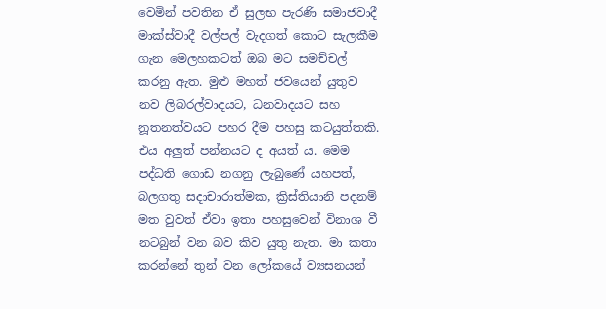වෙමින් පවතින ඒ සුලභ පැරණි සමාජවාදී මාක්ස්වාදී වල්පල් වැදගත් කොට සැලකීම ගැන මෙලහකටත් ඔබ මට සමච්චල් කරනු ඇත. මුළු මහත් ජවයෙන් යුතුව නව ලිබරල්වාදයට, ධනවාදයට සහ නූතනත්වයට පහර දීම පහසු කටයුත්තකි. එය අලුත් පන්නයට ද අයත් ය. මෙම පද්ධති ගොඩ නගනු ලැබුණේ යහපත්, බලගතු සදාචාරාත්මක, ක්‍රිස්තියානි පදනම් මත වුවත් ඒවා ඉතා පහසුවෙන් විනාශ වී නටබුන් වන බව කිව යුතු නැත. මා කතා කරන්නේ තුන් වන ලෝකයේ ව්‍යසනයන්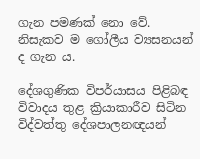ගැන පමණක් නො වේ. නිසැකව ම ගෝලීය ව්‍යසනයන් ද ගැන ය.

දේශගුණික විපර්යාසය පිළිබඳ විවාදය තුළ ක්‍රියාකාරීව සිටින විද්වත්තු දේශපාලනඥයන්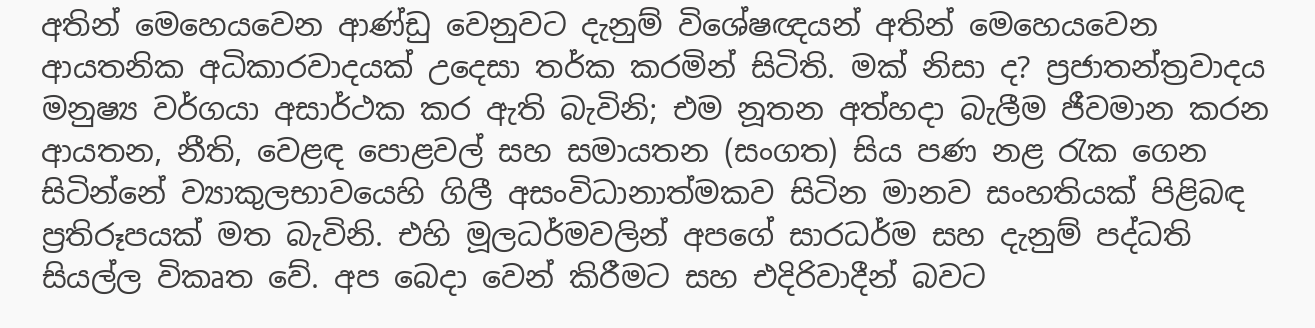අතින් මෙහෙයවෙන ආණ්ඩු වෙනුවට දැනුම් විශේෂඥයන් අතින් මෙහෙයවෙන ආයතනික අධිකාරවාදයක් උදෙසා තර්ක කරමින් සිටිති. මක් නිසා ද? ප්‍රජාතන්ත්‍රවාදය මනුෂ්‍ය වර්ගයා අසාර්ථක කර ඇති බැවිනි; එම නූතන අත්හදා බැලීම ජීවමාන කරන ආයතන, නීති, වෙළඳ පොළවල් සහ සමායතන (සංගත) සිය පණ නළ රැක ගෙන සිටින්නේ ව්‍යාකුලභාවයෙහි ගිලී අසංවිධානාත්මකව සිටින මානව සංහතියක් පිළිබඳ ප්‍රතිරූපයක් මත බැවිනි. එහි මූලධර්මවලින් අපගේ සාරධර්ම සහ දැනුම් පද්ධති සියල්ල විකෘත වේ. අප බෙදා වෙන් කිරීමට සහ එදිරිවාදීන් බවට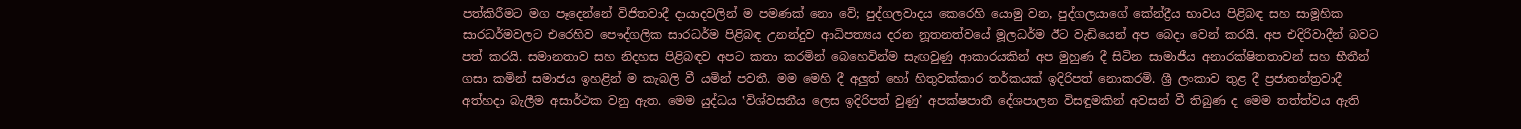පත්කිරීමට මග පෑදෙන්නේ විජිතවාදී දායාදවලින් ම පමණක් නො වේ; පුද්ගලවාදය කෙරෙහි යොමු වන, පුද්ගලයාගේ කේන්ද්‍රීය භාවය පිළිබඳ සහ සාමූහික සාරධර්මවලට එරෙහිව පෞද්ගලික සාරධර්ම පිළිබඳ උනන්දුව ආධිපත්‍යය දරන නූතනත්වයේ මූලධර්ම ඊට වැඩියෙන් අප බෙදා වෙන් කරයි. අප එදිරිවාදීන් බවට පත් කරයි. සමානතාව සහ නිදහස පිළිබඳව අපට කතා කරමින් බෙහෙවින්ම සැඟවුණු ආකාරයකින් අප මුහුණ දී සිටින සාමාජීය අනාරක්ෂිතතාවන් සහ භීතීන් ගසා කමින් සමාජය ඉහළින් ම කැබලි වී යමින් පවතී. මම මෙහි දී අලුත් හෝ හිතුවක්කාර තර්කයක් ඉදිරිපත් නොකරමි. ශ්‍රී ලංකාව තුළ දී ප්‍රජාතන්ත්‍රවාදී අත්හදා බැලීම අසාර්ථක වනු ඇත. මෙම යුද්ධය ‛විශ්වසනීය ලෙස ඉදිරිපත් වුණු’ අපක්ෂපාතී දේශපාලන විසඳුමකින් අවසන් වී තිබුණ ද මෙම තත්ත්වය ඇති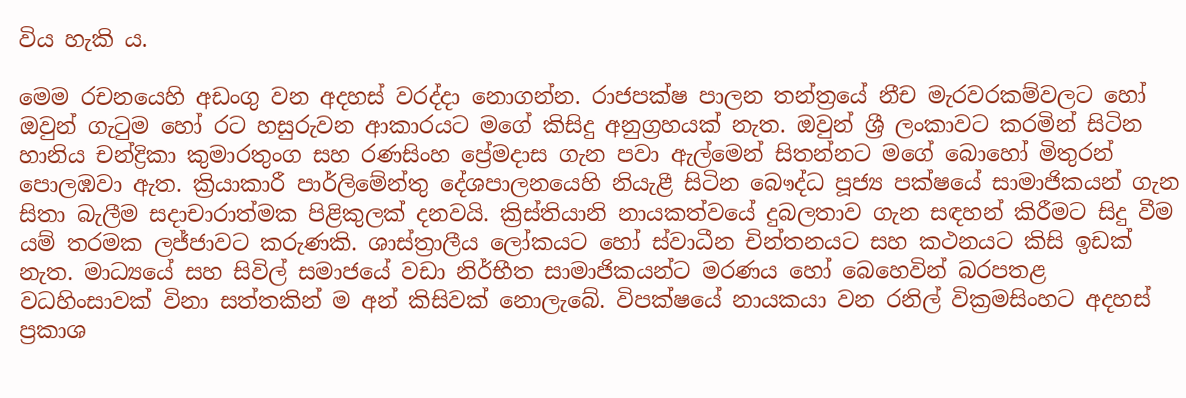විය හැකි ය.

මෙම රචනයෙහි අඩංගු වන අදහස් වරද්දා නොගන්න. රාජපක්ෂ පාලන තන්ත්‍රයේ නීච මැරවරකම්වලට හෝ ඔවුන් ගැටුම හෝ රට හසුරුවන ආකාරයට මගේ කිසිදු අනුග්‍රහයක් නැත. ඔවුන් ශ්‍රී ලංකාවට කරමින් සිටින හානිය චන්ද්‍රිකා කුමාරතුංග සහ රණසිංහ ප්‍රේමදාස ගැන පවා ඇල්මෙන් සිතන්නට මගේ බොහෝ මිතුරන් පොලඹවා ඇත. ක්‍රියාකාරී පාර්ලිමේන්තු දේශපාලනයෙහි නියැළී සිටින බෞද්ධ පූජ්‍ය පක්ෂයේ සාමාජිකයන් ගැන සිතා බැලීම සදාචාරාත්මක පිළිකුලක් දනවයි. ක්‍රිස්තියානි නායකත්වයේ දුබලතාව ගැන සඳහන් කිරීමට සිදු වීම යම් තරමක ලජ්ජාවට කරුණකි. ශාස්ත්‍රාලීය ලෝකයට හෝ ස්වාධීන චින්තනයට සහ කථනයට කිසි ඉඩක් නැත. මාධ්‍යයේ සහ සිවිල් සමාජයේ වඩා නිර්භීත සාමාජිකයන්ට මරණය හෝ බෙහෙවින් බරපතළ වධහිංසාවක් විනා සත්තකින් ම අන් කිසිවක් නොලැබේ. විපක්ෂයේ නායකයා වන රනිල් වික්‍රමසිංහට අදහස් ප්‍රකාශ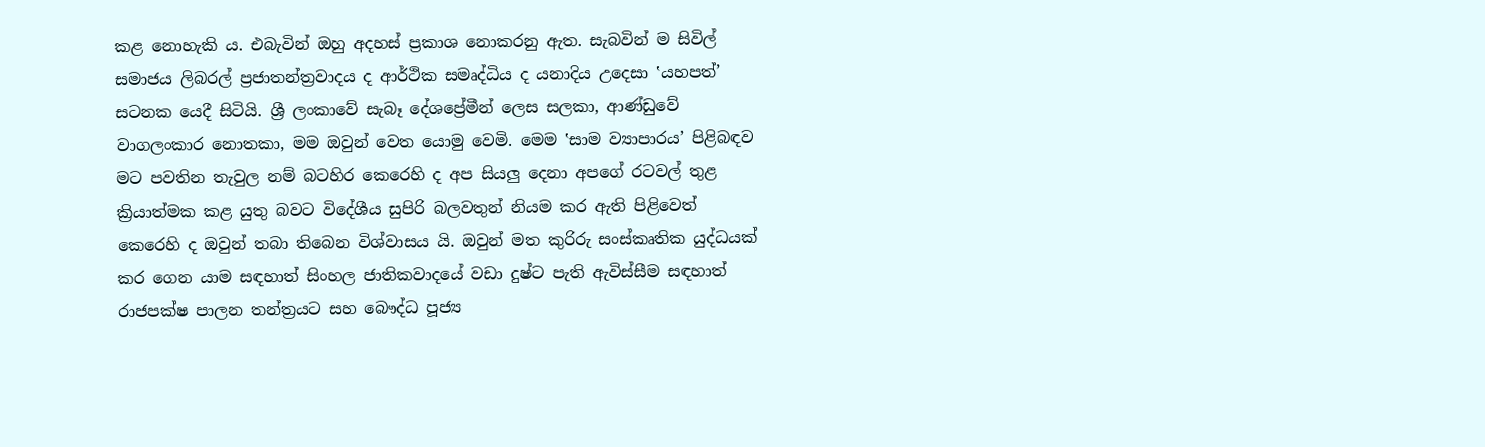කළ නොහැකි ය. එබැවින් ඔහු අදහස් ප්‍රකාශ නොකරනු ඇත. සැබවින් ම සිවිල් සමාජය ලිබරල් ප්‍රජාතන්ත්‍රවාදය ද ආර්ථික සමෘද්ධිය ද යනාදිය උදෙසා ‛යහපත්’ සටනක යෙදී සිටියි. ශ්‍රී ලංකාවේ සැබෑ දේශප්‍රේමීන් ලෙස සලකා, ආණ්ඩුවේ වාගලංකාර නොතකා, මම ඔවුන් වෙත යොමු වෙමි. මෙම ‛සාම ව්‍යාපාරය’ පිළිබඳව මට පවතින තැවුල නම් බටහිර කෙරෙහි ද අප සියලු දෙනා අපගේ රටවල් තුළ ක්‍රියාත්මක කළ යුතු බවට විදේශීය සුපිරි බලවතුන් නියම කර ඇති පිළිවෙත් කෙරෙහි ද ඔවුන් තබා තිබෙන විශ්වාසය යි. ඔවුන් මත කුරිරු සංස්කෘතික යුද්ධයක් කර ගෙන යාම සඳහාත් සිංහල ජාතිකවාදයේ වඩා දුෂ්ට පැති ඇවිස්සීම සඳහාත් රාජපක්ෂ පාලන තන්ත්‍රයට සහ බෞද්ධ පූජ්‍ය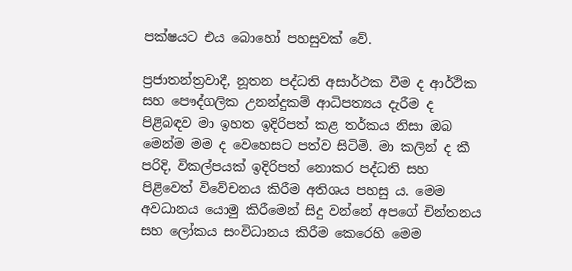පක්ෂයට එය බොහෝ පහසුවක් වේ.

ප්‍රජාතන්ත්‍රවාදී, නූතන පද්ධති අසාර්ථක වීම ද ආර්ථික සහ පෞද්ගලික උනන්දුකම් ආධිපත්‍යය දැරීම ද පිළිබඳව මා ඉහත ඉදිරිපත් කළ තර්කය නිසා ඔබ මෙන්ම මම ද වෙහෙසට පත්ව සිටිමි. මා කලින් ද කී පරිදි, විකල්පයක් ඉදිරිපත් නොකර පද්ධති සහ පිළිවෙත් විවේචනය කිරීම අතිශය පහසු ය. මෙම අවධානය යොමු කිරීමෙන් සිදු වන්නේ අපගේ චින්තනය සහ ලෝකය සංවිධානය කිරීම කෙරෙහි මෙම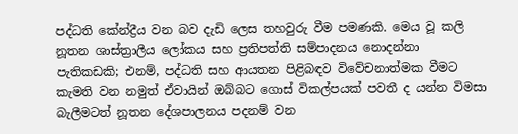පද්ධති කේන්ද්‍රීය වන බව දැඩි ලෙස තහවුරු වීම පමණකි. මෙය වූ කලි නූතන ශාස්ත්‍රාලීය ලෝකය සහ ප්‍රතිපත්ති සම්පාදනය නොදන්නා පැතිකඩකි; එනම්, පද්ධති සහ ආයතන පිළිබඳව විවේචනාත්මක වීමට කැමති වන නමුත් ඒවායින් ඔබ්බට ගොස් විකල්පයක් පවතී ද යන්න විමසා බැලීමටත් නූතන දේශපාලනය පදනම් වන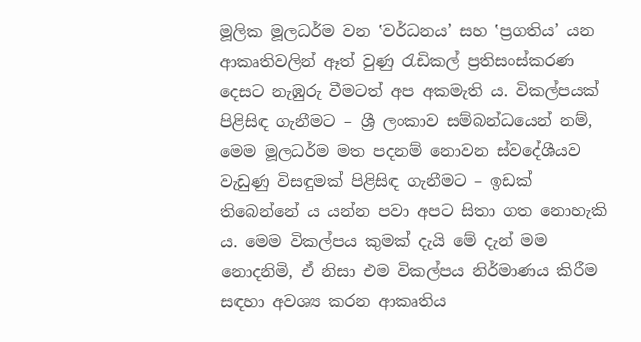මූලික මූලධර්ම වන ‛වර්ධනය’ සහ ‛ප්‍රගතිය’ යන ආකෘතිවලින් ඈත් වුණු රැඩිකල් ප්‍රතිසංස්කරණ දෙසට නැඹුරු වීමටත් අප අකමැති ය. විකල්පයක් පිළිසිඳ ගැනීමට – ශ්‍රී ලංකාව සම්බන්ධයෙන් නම්, මෙම මූලධර්ම මත පදනම් නොවන ස්වදේශීයව වැඩුණු විසඳුමක් පිළිසිඳ ගැනීමට – ඉඩක් තිබෙන්නේ ය යන්න පවා අපට සිතා ගත නොහැකි ය. මෙම විකල්පය කුමක් දැයි මේ දැන් මම නොදනිමි, ඒ නිසා එම විකල්පය නිර්මාණය කිරීම සඳහා අවශ්‍ය කරන ආකෘතිය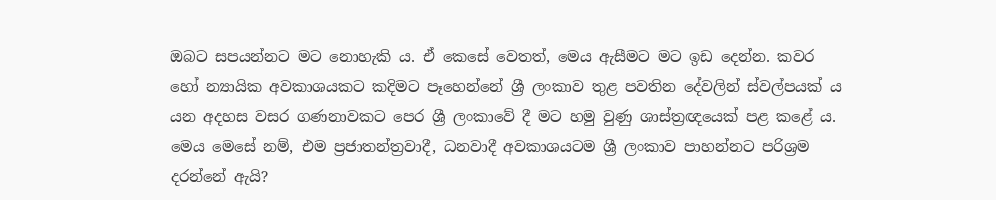ඔබට සපයන්නට මට නොහැකි ය. ඒ කෙසේ වෙතත්, මෙය ඇසීමට මට ඉඩ දෙන්න. කවර හෝ න්‍යායික අවකාශයකට කදිමට පෑහෙන්නේ ශ්‍රී ලංකාව තුළ පවතින දේවලින් ස්වල්පයක් ය යන අදහස වසර ගණනාවකට පෙර ශ්‍රී ලංකාවේ දී මට හමු වුණු ශාස්ත්‍රඥයෙක් පළ කළේ ය. මෙය මෙසේ නම්, එම ප්‍රජාතන්ත්‍රවාදී, ධනවාදී අවකාශයටම ශ්‍රී ලංකාව පාහන්නට පරිශ්‍රම දරන්නේ ඇයි?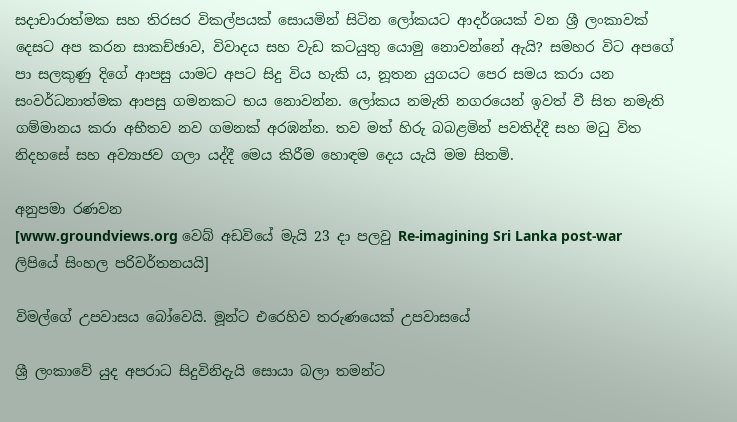සදාචාරාත්මක සහ තිරසර විකල්පයක් සොයමින් සිටින ලෝකයට ආදර්ශයක් වන ශ්‍රී ලංකාවක් දෙසට අප කරන සාකච්ඡාව, විවාදය සහ වැඩ කටයුතු යොමු නොවන්නේ ඇයි? සමහර විට අපගේ පා සලකුණු දිගේ ආපසු යාමට අපට සිදු විය හැකි ය, නූතන යුගයට පෙර සමය කරා යන සංවර්ධනාත්මක ආපසු ගමනකට භය නොවන්න. ලෝකය නමැති නගරයෙන් ඉවත් වී සිත නමැති ගම්මානය කරා අභීතව නව ගමනක් අරඹන්න. තව මත් හිරු බබළමින් පවතිද්දී සහ මධු විත නිදහසේ සහ අව්‍යාජව ගලා යද්දී මෙය කිරීම හොඳම දෙය යැයි මම සිතමි.

අනුපමා රණවන
[www.groundviews.org වෙබ් අඩවියේ මැයි 23 දා පලවු Re-imagining Sri Lanka post-war ලිපියේ සිංහල පරිවර්තනයයි]

විමල්ගේ උපවාසය බෝවෙයි. මූන්ට එරෙහිව තරුණයෙක් උපවාසයේ

ශ්‍රී ලංකාවේ යුද අපරාධ සිදුවිනිදැයි සොයා බලා තමන්ට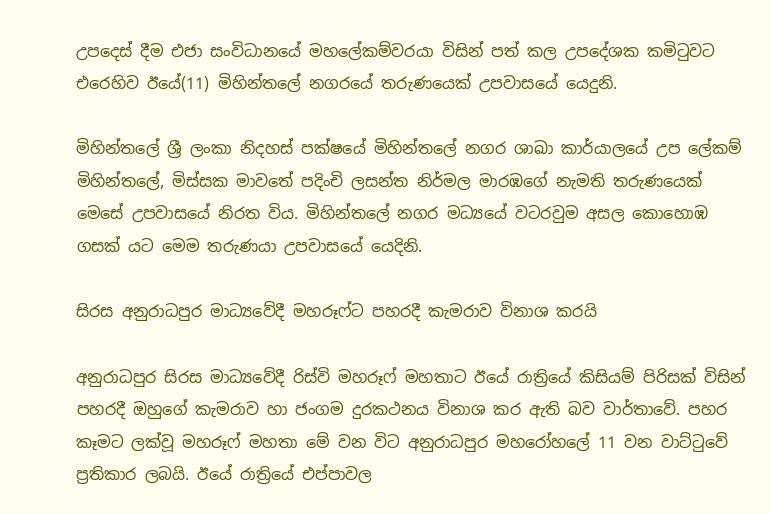උපදෙස් දීම එජා සංවිධානයේ මහලේකම්වරයා විසින් පත් කල උපදේශක කමිටුවට එරෙහිව ඊයේ(11) මිහින්තලේ නගරයේ තරුණයෙක් උපවාසයේ යෙදුනි.

මිහින්තලේ ශ්‍රී ලංකා නිදහස් පක්ෂයේ මිහින්තලේ නගර ශාඛා කාර්යාලයේ උප ලේකම් මිහින්තලේ, මිස්සක මාවතේ පදිංචි ලසන්ත නිර්මල මාරඹගේ නැමති තරුණයෙක් මෙසේ උපවාසයේ නිරත විය. මිහින්තලේ නගර මධ්‍යයේ වටරවුම අසල කොහොඹ ගසක් යට මෙම තරුණයා උපවාසයේ යෙදිනි.

සිරස අනුරාධපුර මාධ්‍යවේදී මහරූෆ්ට පහරදී කැමරාව විනාශ කරයි

අනුරාධපුර සිරස මාධ්‍යවේදී රිස්වි මහරූෆ් මහතාට ඊයේ රාත්‍රියේ කිසියම් පිරිසක් විසින් පහරදී ඔහුගේ කැමරාව හා ජංගම දුරකථනය විනාශ කර ඇති බව වාර්තාවේ. පහර කෑමට ලක්වූ මහරූෆ් මහතා මේ වන විට අනුරාධපුර මහරෝහලේ 11 වන වාට්ටුවේ ප්‍රතිකාර ලබයි. ඊයේ රාත්‍රියේ එප්පාවල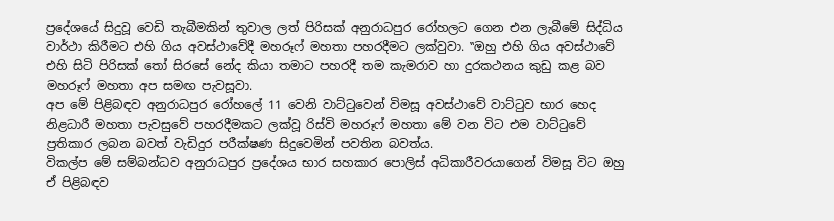ප්‍රදේශයේ සිදුවූ වෙඩි තැබීමකින් තුවාල ලත් පිරිසක් අනුරාධපුර රෝහලට ගෙන එන ලැබීමේ සිද්ධිය වාර්ථා කිරීමට එහි ගිය අවස්ථාවේදී මහරූෆ් මහතා පහරදීමට ලක්වුවා. ‛‛ඔහු එහි ගිය අවස්ථාවේ එහි සිටි පිරිසක් තෝ සිරසේ නේද කියා තමාට පහරදී තම කැමරාව හා දුරකථනය කුඩු කළ බව මහරූෆ් මහතා අප සමඟ පැවසූවා.
අප මේ පිළිබඳව අනුරාධපුර රෝහලේ 11 වෙනි වාට්ටුවෙන් විමසූ අවස්ථාවේ වාට්ටුව භාර හෙද නිළධාරී මහතා පැවසුවේ පහරදීමකට ලක්වූ රිස්වි මහරූෆ් මහතා මේ වන විට එම වාට්ටුවේ ප්‍රතිකාර ලබන බවත් වැඩිදුර පරීක්ෂණ සිදුවෙමින් පවතින බවත්ය.
විකල්ප මේ සම්බන්ධව අනුරාධපුර ප්‍රදේශය භාර සහකාර පොලිස් අධිකාරීවරයාගෙන් විමසූ විට ඔහු ඒ පිළිබඳව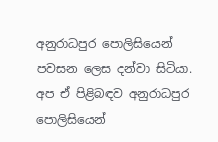අනුරාධපුර පොලිසියෙන් පවසන ලෙස දන්වා සිටියා. අප ඒ පිළිබඳව අනුරාධපුර පොලිසියෙන්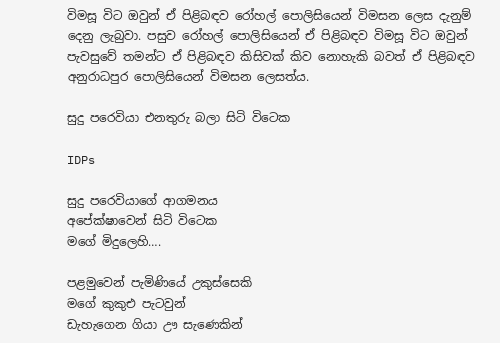විමසූ විට ඔවුන් ඒ පිළිබඳව රෝහල් පොලිසියෙන් විමසන ලෙස දැනුම් දෙනු ලැබුවා. පසුව රෝහල් පොලිසියෙන් ඒ පිළිබඳව විමසූ විට ඔවුන් පැවසුවේ තමන්ට ඒ පිළිබඳව කිසිවක් කිව නොහැකි බවත් ඒ පිළිබඳව අනුරාධපුර පොලිසියෙන් විමසන ලෙසත්ය.

සුදු පරෙවියා එනතුරු බලා සිටි විටෙක

IDPs

සුදු පරෙවියාගේ ආගමනය
අපේක්ෂාවෙන් සිටි විටෙක
මගේ මිදුලෙහි….

පළමුවෙන් පැමිණියේ උකුස්සෙකි
මගේ කුකුඑ පැටවුන්
ඩැහැගෙන ගියා ඌ සැණෙකින්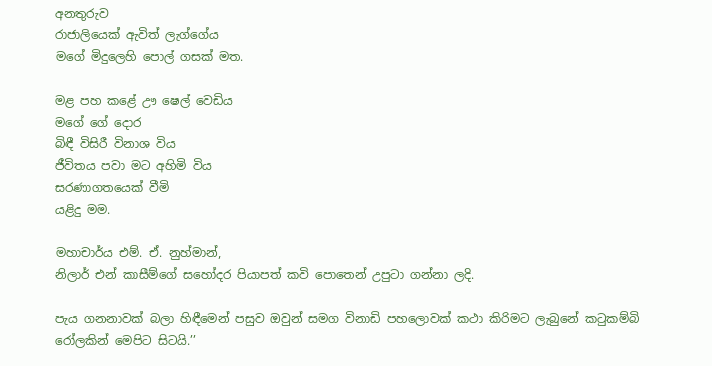අනතුරුව
රාජාලියෙක් ඇවිත් ලැග්ගේය
මගේ මිදුලෙහි පොල් ගසක් මත.

මළ පහ කළේ ඌ ෂෙල් වෙඩිය
මගේ ගේ දොර
බිඳී විසිරී විනාශ විය
ජීවිතය පවා මට අහිමි විය
සරණාගතයෙක් වීමි
යළිදු මම.

මහාචාර්ය එම්. ඒ. නුහ්මාන්,
නිලාර් එන් කාසීම්ගේ සහෝදර පියාපත් කවි පොතෙන් උපුටා ගන්නා ලදි.

පැය ගනනාවක් බලා හිඳීමෙන් පසුව ඔවුන් සමග විනාඩි පහලොවක් කථා කිරිමට ලැබුනේ කටුකම්බි රෝලකින් මෙපිට සිටයි.’’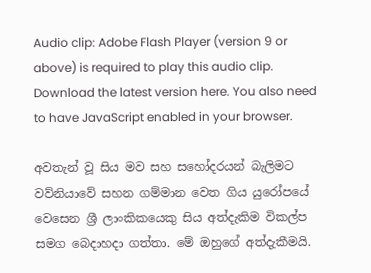Audio clip: Adobe Flash Player (version 9 or above) is required to play this audio clip. Download the latest version here. You also need to have JavaScript enabled in your browser.

අවතැන් වූ සිය මව සහ සහෝදරයන් බැලිමට වව්නියාවේ සහන ගම්මාන වෙත ගිය යුරෝපයේ වෙසෙන ශ්‍රී ලාංකිකයෙකු සිය අත්දැකිම විකල්ප සමග බෙදාහදා ගත්තා. මේ ඔහුගේ අත්දැකීමයි.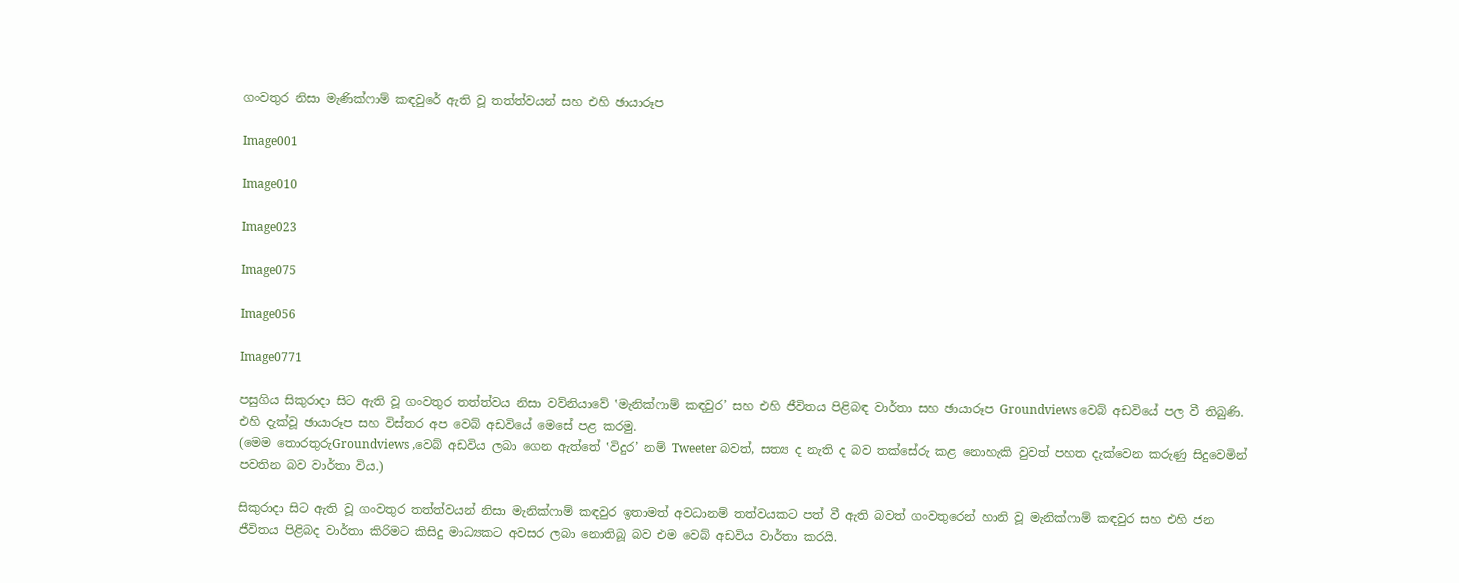ගංවතුර නිසා මැණික්ෆාම් කඳවුරේ ඇති වූ තත්ත්වයන් සහ එහි ඡායාරූප

Image001

Image010

Image023

Image075

Image056

Image0771

පසුගිය සිකුරාදා සිට ඇති වූ ගංවතුර තත්ත්වය නිසා වව්නියාවේ ‛මැනික්ෆාම් කඳවුර’ සහ එහි ජීවිතය පිළිබඳ වාර්තා සහ ඡායාරූප Groundviews වෙබ් අඩවියේ පල වී තිබුණි. එහි දැක්වූ ඡායාරූප සහ විස්තර අප වෙබ් අඩවියේ මෙසේ පළ කරමු.
(මෙම තොරතුරුGroundviews ,වෙබ් අඩවිය ලබා ගෙන ඇත්තේ ‛විදුර’ නම් Tweeter බවත්, සත්‍ය ද නැති ද බව තක්සේරු කළ නොහැකි වුවත් පහත දැක්වෙන කරුණු සිදුවෙමින් පවතින බව වාර්තා විය.)

සිකුරාදා සිට ඇති වූ ගංවතුර තත්ත්වයන් නිසා මැනික්ෆාම් කඳවුර ඉතාමත් අවධානම් තත්වයකට පත් වී ඇති බවත් ගංවතුරෙන් හානි වූ මැනික්ෆාම් කඳවුර සහ එහි ජන ජීවිතය පිළිබද වාර්තා කිරිමට කිසිදු මාධ්‍යකට අවසර ලබා නොතිබූ බව එම වෙබ් අඩවිය වාර්තා කරයි.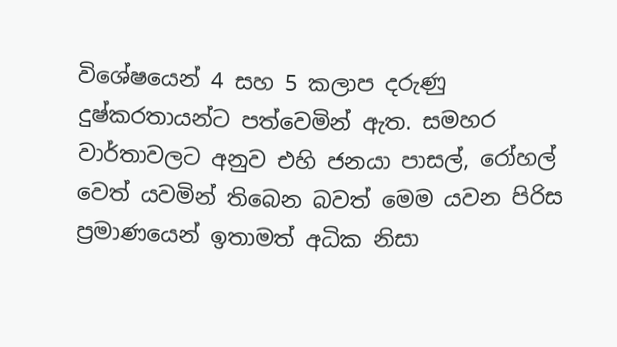විශේෂයෙන් 4 සහ 5 කලාප දරුණු දුෂ්කරතායන්ට පත්වෙමින් ඇත. සමහර වාර්තාවලට අනුව එහි ජනයා පාසල්, රෝහල් වෙත් යවමින් තිබෙන බවත් මෙම යවන පිරිස ප්‍රමාණයෙන් ඉතාමත් අධික නිසා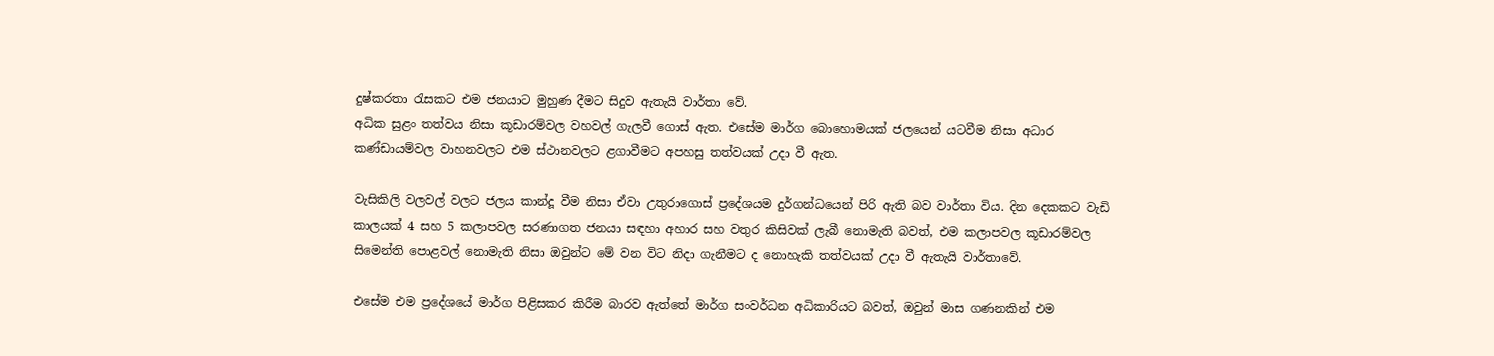දුෂ්කරතා රැසකට එම ජනයාට මුහුණ දීමට සිදුව ඇතැයි වාර්තා වේ.
අධික සුළං තත්වය නිසා කූඩාරම්වල වහවල් ගැලවී ගොස් ඇත. එසේම මාර්ග බොහොමයක් ජලයෙන් යටවීම නිසා අධාර කණ්ඩායම්වල වාහනවලට එම ස්ථානවලට ළගාවීමට අපහසු තත්වයක් උදා වී ඇත.

වැසිකිලි වලවල් වලට ජලය කාන්දූ වීම නිසා ඒවා උතුරාගොස් ප්‍රදේශයම දුර්ගන්ධයෙන් පිරි ඇති බව වාර්තා විය. දින දෙකකට වැඩි කාලයක් 4 සහ 5 කලාපවල සරණාගත ජනයා සඳහා අහාර සහ වතුර කිසිවක් ලැබී නොමැති බවත්, එම කලාපවල කූඩාරම්වල සිමෙන්ති පොළවල් නොමැති නිසා ඔවුන්ට මේ වන විට නිදා ගැනීමට ද නොහැකි තත්වයක් උදා වී ඇතැයි වාර්තාවේ.

එසේම එම ප්‍රදේශයේ මාර්ග පිළිසකර කිරීම බාරව ඇත්තේ මාර්ග සංවර්ධන අධිකාරියට බවත්, ඔවුන් මාස ගණනකින් එම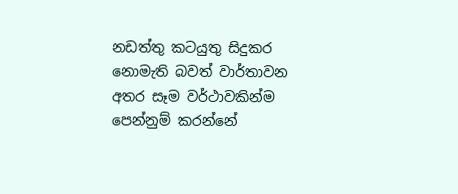නඩත්තු කටයුතු සිදුකර නොමැති බවත් වාර්තාවන අතර සෑම වර්ථාවකින්ම පෙන්නුම් කරන්නේ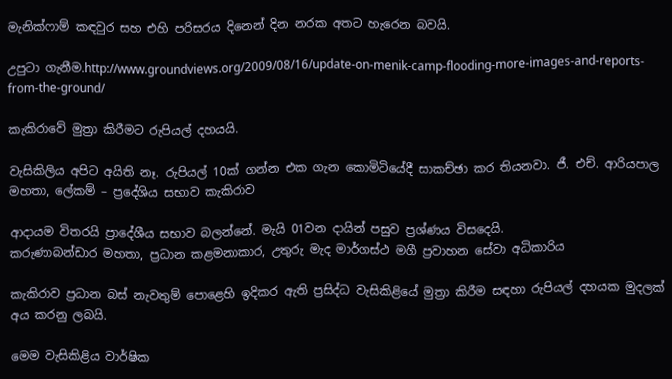මැනික්ෆාම් කඳවුර සහ එහි පරිසරය දිනෙන් දින නරක අතට හැරෙන බවයි.

උපුටා ගැනීම.http://www.groundviews.org/2009/08/16/update-on-menik-camp-flooding-more-images-and-reports-from-the-ground/

කැකිරාවේ මුත්‍රා කිරීමට රුපියල් දහයයි.

වැසිකිලිය අපිට අයිති නෑ. රුපියල් 10ක් ගන්න එක ගැන කොමිටියේදී සාකච්ඡා කර තියනවා. ජී. එච්. ආරියපාල මහතා, ලේකම් – ප්‍රදේශිය සභාව කැකිරාව

ආදායම විතරයි ප්‍රාදේශීය සභාව බලන්නේ. මැයි 01වන දායින් පසුව ප්‍රශ්ණය විසදෙයි.
කරුණාබන්ඩාර මහතා, ප්‍රධාන කළමනාකාර, උතුරු මැද මාර්ගස්ථ මගී ප්‍රවාහන සේවා අධිකාරිය

කැකිරාව ප්‍රධාන බස් නැවතුම් පොළෙහි ඉදිකර ඇති ප්‍රසිද්ධ වැසිකිළියේ මුත්‍රා කිරීම සඳහා රුපියල් දහයක මුදලක් අය කරනු ලබයි.

මෙම වැසිකිළිය වාර්ෂික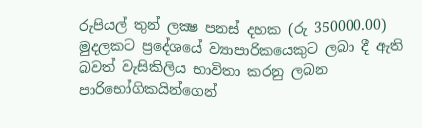රුපියල් තුන් ලක්‍ෂ පනස් දහක (රු 350000.00) මුදලකට ප්‍රදේශයේ ව්‍යාපාරිකයෙකුට ලබා දී ඇති බවත් වැසිකිලිය භාවිතා කරනු ලබන පාරිභෝගිකයින්ගෙන්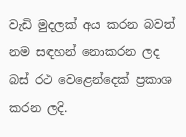වැඩි මුදලක් අය කරන බවත් නම සඳහන් නොකරන ලද බස් රථ වෙළෙන්දෙක් ප්‍රකාශ කරන ලදි.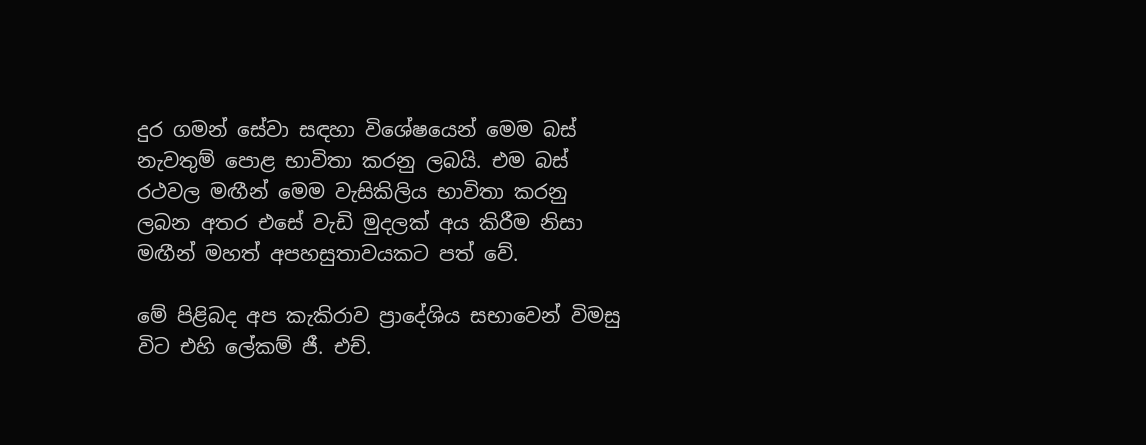දුර ගමන් සේවා සඳහා විශේෂයෙන් මෙම බස් නැවතුම් පොළ භාවිතා කරනු ලබයි. එම බස් රථවල මඟීන් මෙම වැසිකිලිය භාවිතා කරනු ලබන අතර එසේ වැඩි මුදලක් අය කිරීම නිසා මඟීන් මහත් අපහසුතාවයකට පත් වේ.

මේ පිළිබද අප කැකිරාව ප්‍රාදේශිය සභාවෙන් විමසු විට එහි ලේකම් ජී. එච්.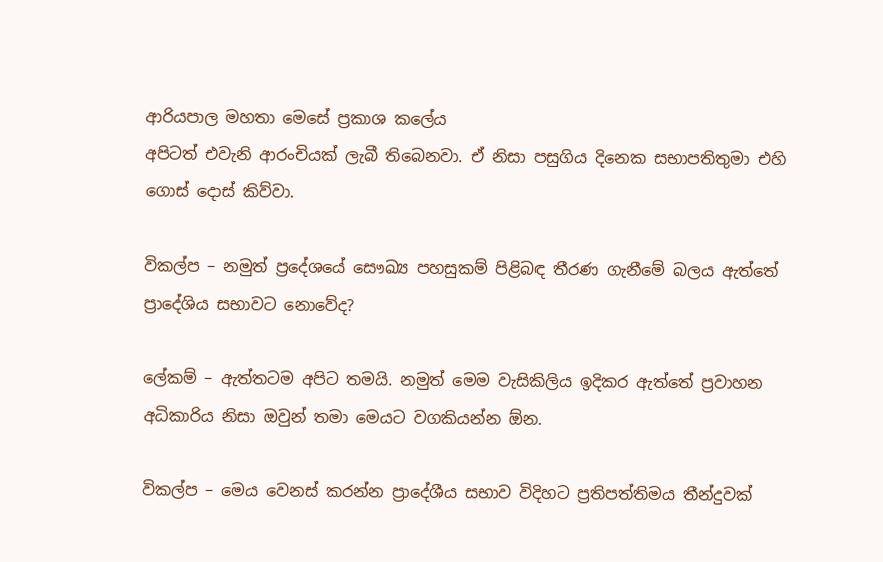ආරියපාල මහතා මෙසේ ප්‍රකාශ කලේය
අපිටත් එවැනි ආරංචියක් ලැබී තිබෙනවා. ඒ නිසා පසුගිය දිනෙක සභාපතිතුමා එහි ගොස් දොස් කිව්වා.

විකල්ප – නමුත් ප්‍රදේශයේ සෞඛ්‍ය පහසුකම් පිළිබඳ තීරණ ගැනීමේ බලය ඇත්තේ ප්‍රාදේශිය සභාවට නොවේද?

ලේකම් – ඇත්තටම අපිට තමයි. නමුත් මෙම වැසිකිලිය ඉදිකර ඇත්තේ ප්‍රවාහන අධිකාරිය නිසා ඔවුන් තමා මෙයට වගකියන්න ඕන.

විකල්ප – මෙය වෙනස් කරන්න ප්‍රාදේශීය සභාව විදිහට ප්‍රතිපත්තිමය තීන්දුවක්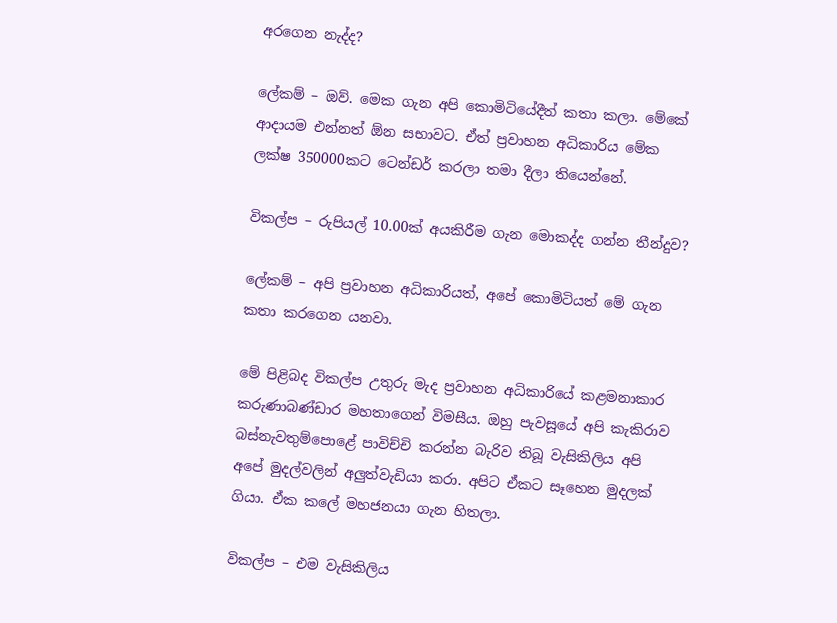අරගෙන නැද්ද?

ලේකම් – ඔව්. මෙක ගැන අපි කොමිටියේදීත් කතා කලා. මේකේ ආදායම එන්නත් ඕන සභාවට. ඒත් ප්‍රවාහන අධිකාරිය මේක ලක්ෂ 350000කට ටෙන්ඩර් කරලා තමා දීලා තියෙන්නේ.

විකල්ප – රුපියල් 10.00ක් අයකිරීම ගැන මොකද්ද ගන්න තීන්දුව?

ලේකම් – අපි ප්‍රවාහන අධිකාරියත්, අපේ කොමිටියත් මේ ගැන කතා කරගෙන යනවා.

මේ පිළිබද විකල්ප උතුරු මැද ප්‍රවාහන අධිකාරියේ කළමනාකාර කරුණාබණ්ඩාර මහතාගෙන් විමසීය. ඔහු පැවසූයේ අපි කැකිරාව බස්නැවතුම්පොළේ පාවිච්චි කරන්න බැරිව තිබූ වැසිකිලිය අපි අපේ මුදල්වලින් අලුත්වැඩියා කරා. අපිට ඒකට සෑහෙන මුදලක් ගියා. ඒක කලේ මහජනයා ගැන හිතලා.

විකල්ප – එම වැසිකිලිය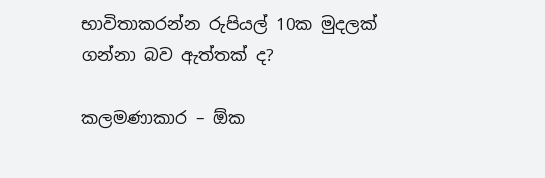භාවිතාකරන්න රුපියල් 10ක මුදලක් ගන්නා බව ඇත්තක් ද?

කලමණාකාර – ඕක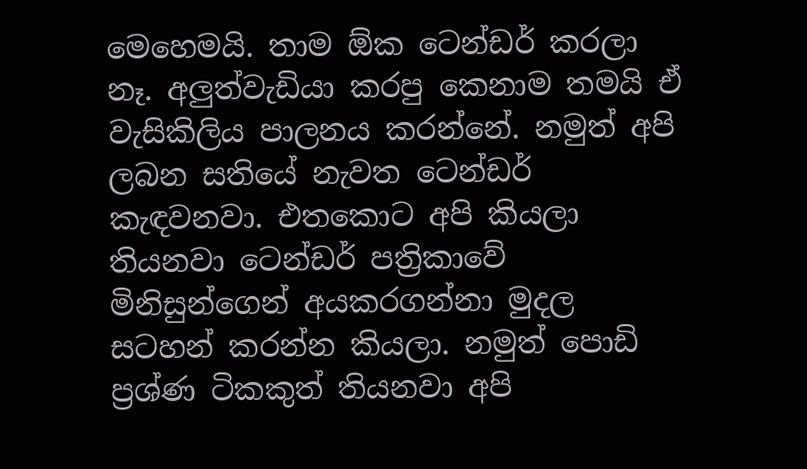මෙහෙමයි. තාම ඕක ටෙන්ඩර් කරලා නෑ. අලුත්වැඩියා කරපු කෙනාම තමයි ඒ වැසිකිලිය පාලනය කරන්නේ. නමුත් අපි ලබන සතියේ නැවත ටෙන්ඩර් කැඳවනවා. එතකොට අපි කියලා තියනවා ටෙන්ඩර් පත්‍රිකාවේ මිනිසුන්ගෙන් අයකරගන්නා මුදල සටහන් කරන්න කියලා. නමුත් පොඩි ප්‍රශ්ණ ටිකකුත් තියනවා අපි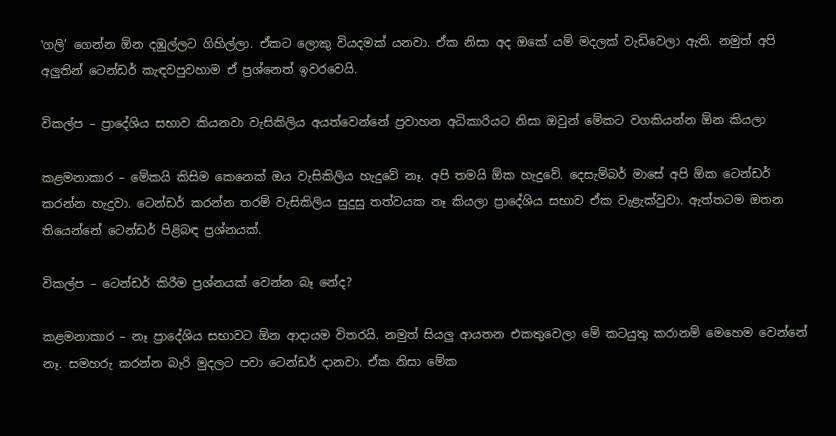‛ගලි’ ගෙන්න ඕන දඹුල්ලට ගිහිල්ලා. ඒකට ලොකු වියදමක් යනවා. ඒක නිසා අද ඔකේ යම් මදලක් වැඩිවෙලා ඇති. නමුත් අපි අලුතින් ටෙන්ඩර් කැඳවපුවහාම ඒ ප්‍රශ්නෙත් ඉවරවෙයි.

විකල්ප – ප්‍රාදේශිය සභාව කියනවා වැසිකිලිය අයත්වෙන්නේ ප්‍රවාහන අධිකාරියට නිසා ඔවුන් මේකට වගකියන්න ඕන කියලා

කළමනාකාර – මේකයි කිසිම කෙනෙක් ඔය වැසිකිලිය හැදුවේ නෑ. අපි තමයි ඕක හැදුවේ. දෙසැම්බර් මාසේ අපි ඕක ටෙන්ඩර් කරන්න හැදුවා. ටෙන්ඩර් කරන්න තරම් වැසිකිලිය සුදුසු තත්වයක නෑ කියලා ප්‍රාදේශිය සභාව ඒක වැළැක්වුවා. ඇත්තටම ඔතන තියෙන්නේ ටෙන්ඩර් පිළිබඳ ප්‍රශ්නයක්.

විකල්ප – ටෙන්ඩර් කිරීම ප්‍රශ්නයක් වෙන්න බෑ නේද?

කළමනාකාර – නෑ ප්‍රාදේශිය සභාවට ඕන ආදායම විතරයි. නමුත් සියලු ආයතන එකතුවෙලා මේ කටයුතු කරානම් මෙහෙම වෙන්නේ නෑ. සමහරු කරන්න බැරි මුදලට පවා ටෙන්ඩර් දානවා. ඒක නිසා මේක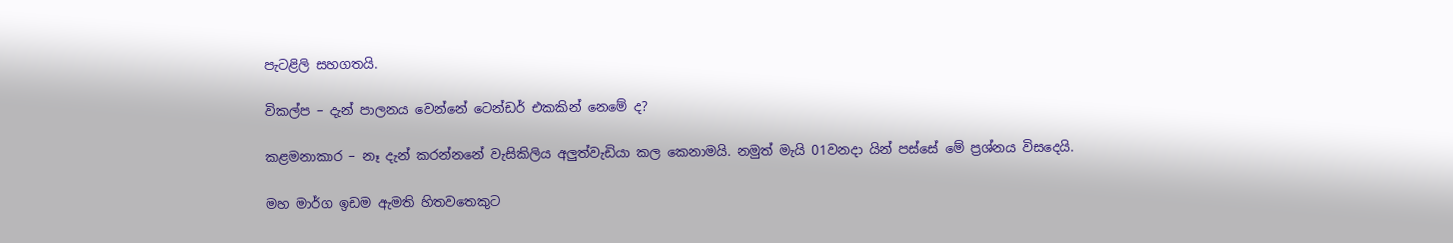පැටළිලි සහගතයි.

විකල්ප – දැන් පාලනය වෙන්නේ ටෙන්ඩර් එකකින් නෙමේ ද?

කළමනාකාර – නෑ දැන් කරන්නනේ වැසිකිලිය අලුත්වැඩියා කල කෙනාමයි. නමුත් මැයි 01වනදා යින් පස්සේ මේ ප්‍රශ්නය විසදෙයි.

මහ මාර්ග ඉඩම ඇමති හිතවතෙකුට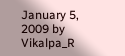January 5, 2009 by Vikalpa_R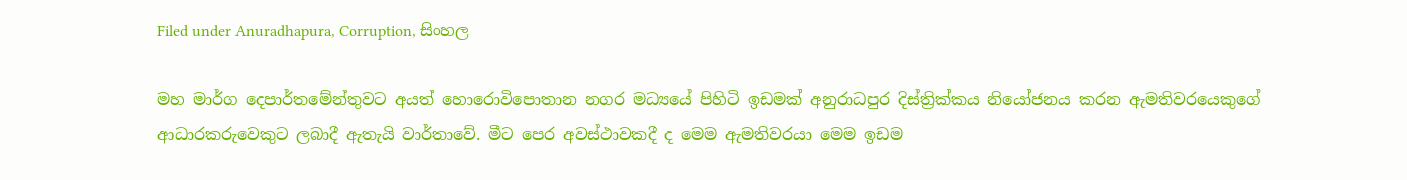Filed under Anuradhapura, Corruption, සිංහල

මහ මාර්ග දෙපාර්තමේන්තුවට අයත් හොරොවිපොතාන නගර මධ්‍යයේ පිහිටි ඉඩමක් අනුරාධපුර දිස්ත්‍රික්කය නියෝජනය කරන ඇමතිවරයෙකුගේ ආධාරකරුවෙකුට ලබාදී ඇතැයි වාර්තාවේ. මීට පෙර අවස්ථාවකදී ද මෙම ඇමතිවරයා මෙම ඉඩම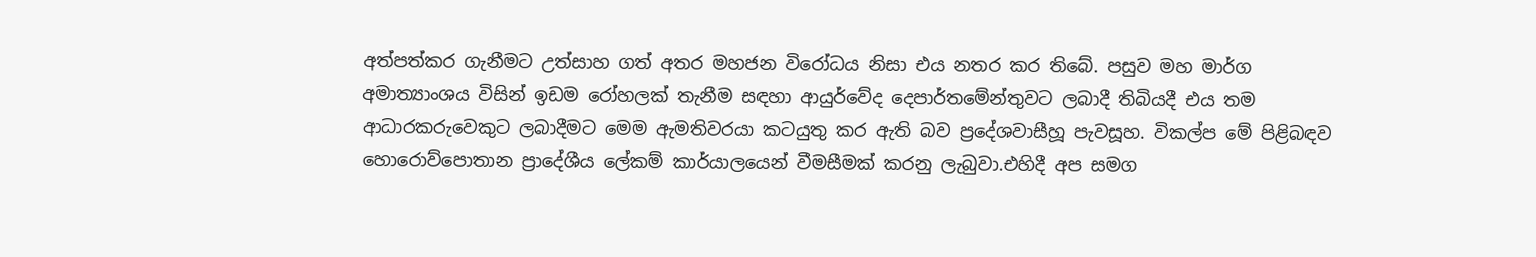අත්පත්කර ගැනීමට උත්සාහ ගත් අතර මහජන විරෝධය නිසා එය නතර කර තිබේ. පසුව මහ මාර්ග අමාත්‍යාංශය විසින් ඉඩම රෝහලක් තැනීම සඳහා ආයුර්වේද දෙපාර්තමේන්තුවට ලබාදී තිබියදී එය තම ආධාරකරුවෙකුට ලබාදීමට මෙම ඇමතිවරයා කටයුතු කර ඇති බව ප්‍රදේශවාසීහූ පැවසූහ. විකල්ප මේ පිළිබඳව හොරොව්පොතාන ප්‍රාදේශීය ලේකම් කාර්යාලයෙන් වීමසීමක් කරනු ලැබුවා.එහිදී අප සමග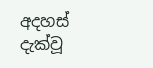අදහස් දැක්වූ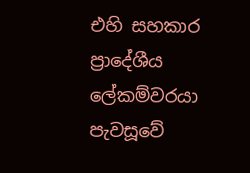එහි සහකාර ප්‍රාදේශීය ලේකම්වරයා පැවසූවේ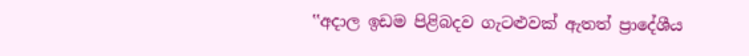‛‛අදාල ඉඩම පිළිබදව ගැටළුවක් ඇතත් ප්‍රාදේශීය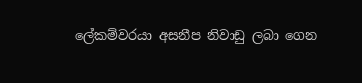ලේකම්වරයා අසනීප නිවාඩු ලබා ගෙන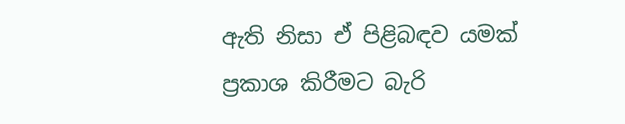ඇති නිසා ඒ පිළිබඳව යමක් ප්‍රකාශ කිරීමට බැරි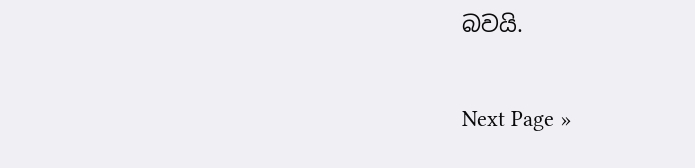බවයි.

Next Page »